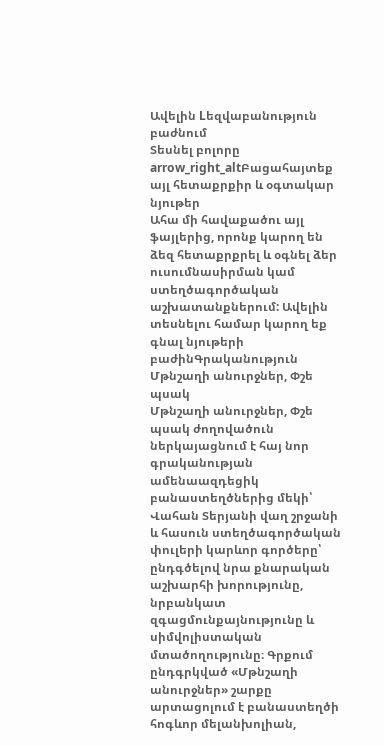Ավելին Lեզվաբանություն բաժնում
Տեսնել բոլորը arrow_right_altԲացահայտեք այլ հետաքրքիր և օգտակար նյութեր
Ահա մի հավաքածու այլ ֆայլերից, որոնք կարող են ձեզ հետաքրքրել և օգնել ձեր ուսումնասիրման կամ ստեղծագործական աշխատանքներում: Ավելին տեսնելու համար կարող եք գնալ նյութերի բաժինԳրականություն
Մթնշաղի անուրջներ, Փշե պսակ
Մթնշաղի անուրջներ, Փշե պսակ ժողովածուն ներկայացնում է հայ նոր գրականության ամենաազդեցիկ բանաստեղծներից մեկի՝ Վահան Տերյանի վաղ շրջանի և հասուն ստեղծագործական փուլերի կարևոր գործերը՝ ընդգծելով նրա քնարական աշխարհի խորությունը, նրբանկատ զգացմունքայնությունը և սիմվոլիստական մտածողությունը։ Գրքում ընդգրկված «Մթնշաղի անուրջներ» շարքը արտացոլում է բանաստեղծի հոգևոր մելանխոլիան,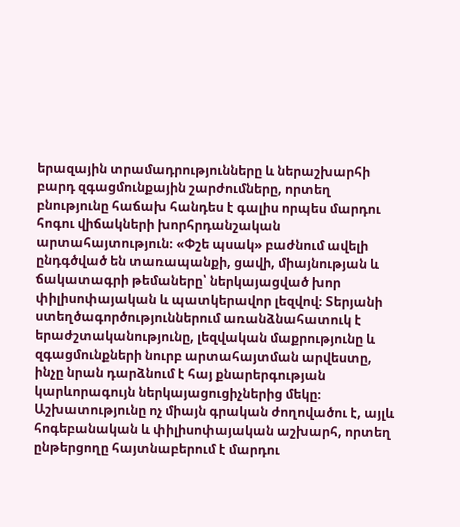երազային տրամադրությունները և ներաշխարհի բարդ զգացմունքային շարժումները, որտեղ բնությունը հաճախ հանդես է գալիս որպես մարդու հոգու վիճակների խորհրդանշական արտահայտություն։ «Փշե պսակ» բաժնում ավելի ընդգծված են տառապանքի, ցավի, միայնության և ճակատագրի թեմաները՝ ներկայացված խոր փիլիսոփայական և պատկերավոր լեզվով։ Տերյանի ստեղծագործություններում առանձնահատուկ է երաժշտականությունը, լեզվական մաքրությունը և զգացմունքների նուրբ արտահայտման արվեստը, ինչը նրան դարձնում է հայ քնարերգության կարևորագույն ներկայացուցիչներից մեկը։ Աշխատությունը ոչ միայն գրական ժողովածու է, այլև հոգեբանական և փիլիսոփայական աշխարհ, որտեղ ընթերցողը հայտնաբերում է մարդու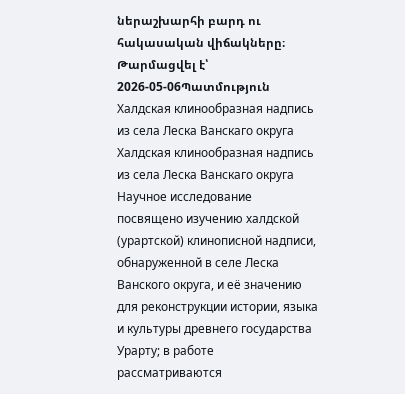ներաշխարհի բարդ ու հակասական վիճակները։
Թարմացվել է՝ 2026-05-06Պատմություն
Халдская клинообразная надпись из села Леска Ванскаго округа
Халдская клинообразная надпись из села Леска Ванскаго округа Научное исследование посвящено изучению халдской (урартской) клинописной надписи, обнаруженной в селе Леска Ванского округа, и её значению для реконструкции истории, языка и культуры древнего государства Урарту; в работе рассматриваются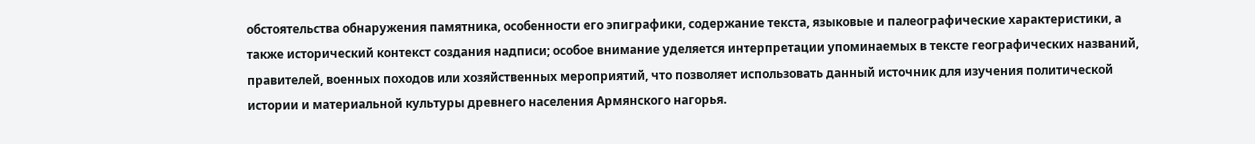обстоятельства обнаружения памятника, особенности его эпиграфики, содержание текста, языковые и палеографические характеристики, а также исторический контекст создания надписи; особое внимание уделяется интерпретации упоминаемых в тексте географических названий, правителей, военных походов или хозяйственных мероприятий, что позволяет использовать данный источник для изучения политической истории и материальной культуры древнего населения Армянского нагорья.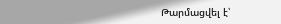Թարմացվել է՝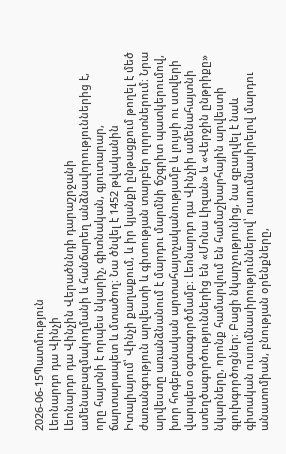2026-06-15Պատմություն
Լեոնարդո դա Վինչի
Լեոնարդո դա Վինչին Վերածննդի դարաշրջանի ամենաբազմակողմանի և հանճարեղ անձնավորություններից է, որը հայտնի է որպես նկարիչ, գիտնական, գյուտարար, ճարտարապետ և մտածող։ Նա ծնվել է 1452 թվականին Իտալիայում՝ Վինչի քաղաքում, և իր կյանքի ընթացքում թողել է մեծ ժառանգություն արվեստի և գիտության տարբեր ոլորտներում։ Նրա արվեստը առանձնանում է մարդու մարմնի ճշգրիտ պատկերումով, խոր հոգեբանական արտահայտչականությամբ և լույսի ու ստվերի վարպետ օգտագործմամբ։ Լեոնարդո դա Վինչիի ամենահայտնի ստեղծագործություններից են «Մոնա Լիզան» և «Վերջին ընթրիքը» նկարները, որոնք համարվում են համաշխարհային արվեստի գլուխգործոցներ։ Բացի նկարչությունից, նա զբաղվել է նաև գիտական ուսումնասիրություններով՝ ուսումնասիրելով մարդու անատոմիան, բնության օրենքները,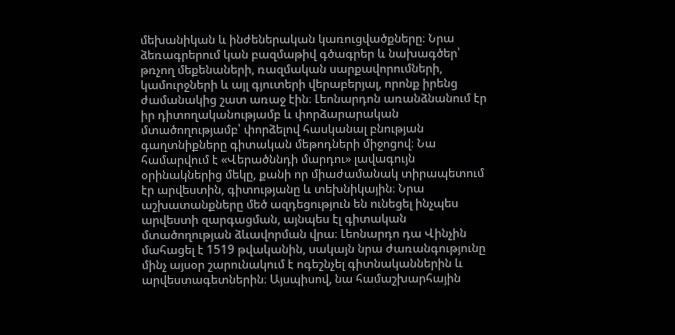մեխանիկան և ինժեներական կառուցվածքները։ Նրա ձեռագրերում կան բազմաթիվ գծագրեր և նախագծեր՝ թռչող մեքենաների, ռազմական սարքավորումների, կամուրջների և այլ գյուտերի վերաբերյալ, որոնք իրենց ժամանակից շատ առաջ էին։ Լեոնարդոն առանձնանում էր իր դիտողականությամբ և փորձարարական մտածողությամբ՝ փորձելով հասկանալ բնության գաղտնիքները գիտական մեթոդների միջոցով։ Նա համարվում է «Վերածննդի մարդու» լավագույն օրինակներից մեկը, քանի որ միաժամանակ տիրապետում էր արվեստին, գիտությանը և տեխնիկային։ Նրա աշխատանքները մեծ ազդեցություն են ունեցել ինչպես արվեստի զարգացման, այնպես էլ գիտական մտածողության ձևավորման վրա։ Լեոնարդո դա Վինչին մահացել է 1519 թվականին, սակայն նրա ժառանգությունը մինչ այսօր շարունակում է ոգեշնչել գիտնականներին և արվեստագետներին։ Այսպիսով, նա համաշխարհային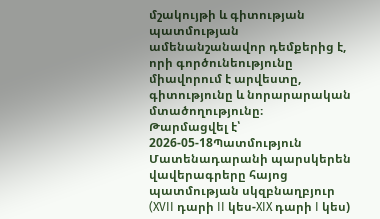մշակույթի և գիտության պատմության ամենանշանավոր դեմքերից է, որի գործունեությունը միավորում է արվեստը, գիտությունը և նորարարական մտածողությունը։
Թարմացվել է՝ 2026-05-18Պատմություն
Մատենադարանի պարսկերեն վավերագրերը հայոց պատմության սկզբնաղբյուր (XVII դարի II կես-XIX դարի I կես)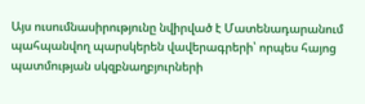Այս ուսումնասիրությունը նվիրված է Մատենադարանում պահպանվող պարսկերեն վավերագրերի՝ որպես հայոց պատմության սկզբնաղբյուրների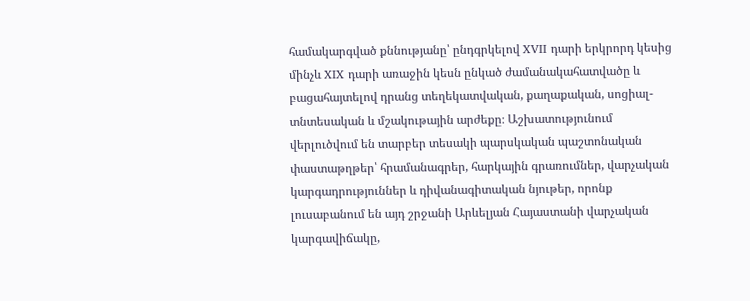համակարգված քննությանը՝ ընդգրկելով XVII դարի երկրորդ կեսից մինչև XIX դարի առաջին կեսն ընկած ժամանակահատվածը և բացահայտելով դրանց տեղեկատվական, քաղաքական, սոցիալ-տնտեսական և մշակութային արժեքը։ Աշխատությունում վերլուծվում են տարբեր տեսակի պարսկական պաշտոնական փաստաթղթեր՝ հրամանագրեր, հարկային գրառումներ, վարչական կարգադրություններ և դիվանագիտական նյութեր, որոնք լուսաբանում են այդ շրջանի Արևելյան Հայաստանի վարչական կարգավիճակը,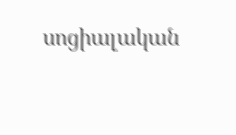սոցիալական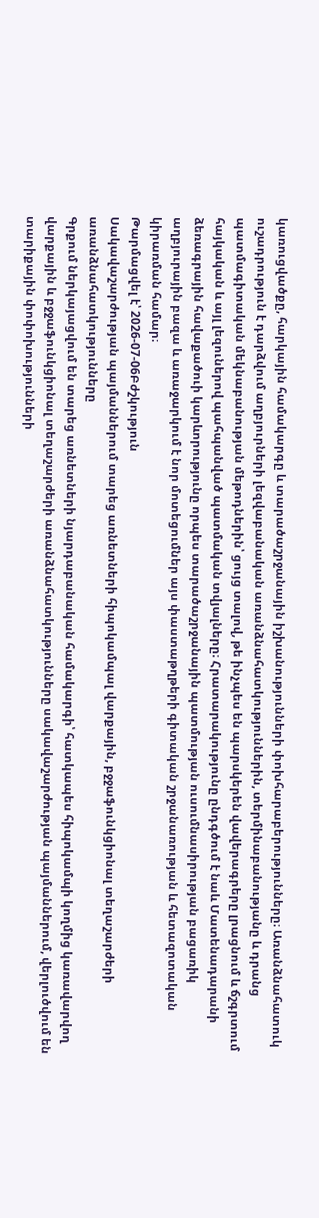կառուցվածքը, հարկային համակարգը և տարածաշրջանային իշխանությունների փոխհարաբերությունները։ Առանձնահատուկ ուշադրություն է դարձվում աղբյուրների լեզվաբանական առանձնահատկություններին, տերմինաբանությանը և դրանց պատմագիտական մեկնաբանության մեթոդներին՝ ցույց տալով, թե ինչպես են պարսկերեն վավերագրերը լրացնում և ճշգրտում հայկական և այլ լեզուներով պահպանված պատմական տվյալները։ Հրատարակությունը ընդգծում է նաև Մատենադարանի ձեռագրային հավաքածուի կարևորությունը որպես տարածաշրջանային պատմության ուսումնասիրության բացառիկ աղբյուրային բազա և առաջարկում է նոր մոտեցումներ այս փաստաթղթերի գիտական շրջանառության և հետազոտական կիրառման համար։
Թարմացվել է՝ 2026-07-06Բժշկություն
Սակավաշարժության պայմաններում տարեց առնետների հիպոկամպալ վարքային, բջջաֆունկցիոնալ տեղաշարժերի առանձնահատկությունները
Գրքում ներկայացվում են տարեց առնետների նյարդաբանական համակարգի՝ հատկապես հիպոկամպի կողմից կառավարվող վարքային և բջջաֆունկցիոնալ տեղաշարժերի առանձնահատկությունները սակավաշարժության պայմաններում, վերլուծվում են տարիքային փոփոխությունների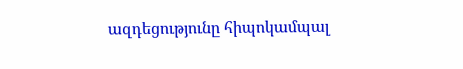ազդեցությունը հիպոկամպալ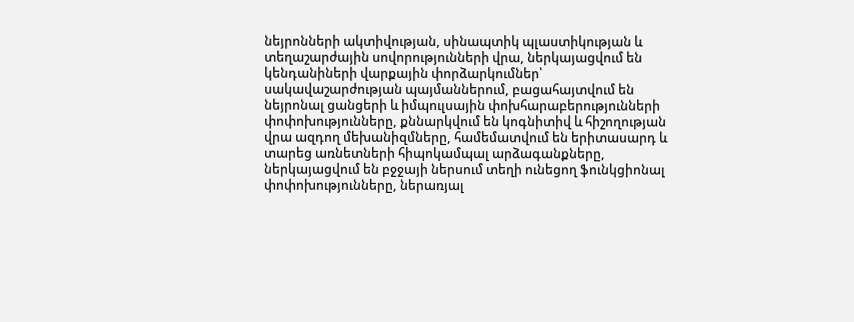նեյրոնների ակտիվության, սինապտիկ պլաստիկության և տեղաշարժային սովորությունների վրա, ներկայացվում են կենդանիների վարքային փորձարկումներ՝ սակավաշարժության պայմաններում, բացահայտվում են նեյրոնալ ցանցերի և իմպուլսային փոխհարաբերությունների փոփոխությունները, քննարկվում են կոգնիտիվ և հիշողության վրա ազդող մեխանիզմները, համեմատվում են երիտասարդ և տարեց առնետների հիպոկամպալ արձագանքները, ներկայացվում են բջջայի ներսում տեղի ունեցող ֆունկցիոնալ փոփոխությունները, ներառյալ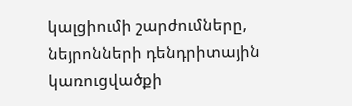կալցիումի շարժումները, նեյրոնների դենդրիտային կառուցվածքի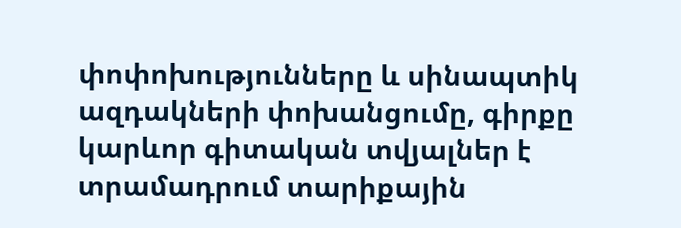փոփոխությունները և սինապտիկ ազդակների փոխանցումը, գիրքը կարևոր գիտական տվյալներ է տրամադրում տարիքային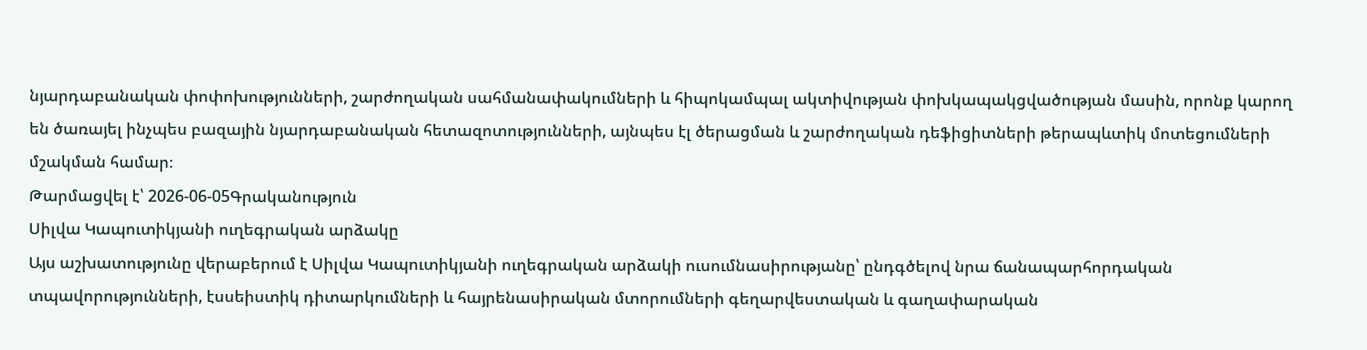նյարդաբանական փոփոխությունների, շարժողական սահմանափակումների և հիպոկամպալ ակտիվության փոխկապակցվածության մասին, որոնք կարող են ծառայել ինչպես բազային նյարդաբանական հետազոտությունների, այնպես էլ ծերացման և շարժողական դեֆիցիտների թերապևտիկ մոտեցումների մշակման համար։
Թարմացվել է՝ 2026-06-05Գրականություն
Սիլվա Կապուտիկյանի ուղեգրական արձակը
Այս աշխատությունը վերաբերում է Սիլվա Կապուտիկյանի ուղեգրական արձակի ուսումնասիրությանը՝ ընդգծելով նրա ճանապարհորդական տպավորությունների, էսսեիստիկ դիտարկումների և հայրենասիրական մտորումների գեղարվեստական և գաղափարական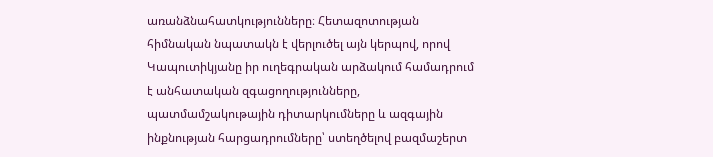առանձնահատկությունները։ Հետազոտության հիմնական նպատակն է վերլուծել այն կերպով, որով Կապուտիկյանը իր ուղեգրական արձակում համադրում է անհատական զգացողությունները, պատմամշակութային դիտարկումները և ազգային ինքնության հարցադրումները՝ ստեղծելով բազմաշերտ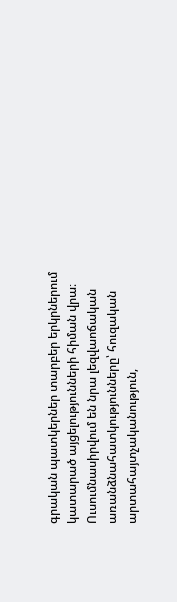գրական պատկերներ տարբեր երկրներում կատարած այցելությունների հիման վրա։ Ուսումնասիրվում են նրա լեզվաոճական առանձնահատկությունները՝ հուզական արտահայտչականություն,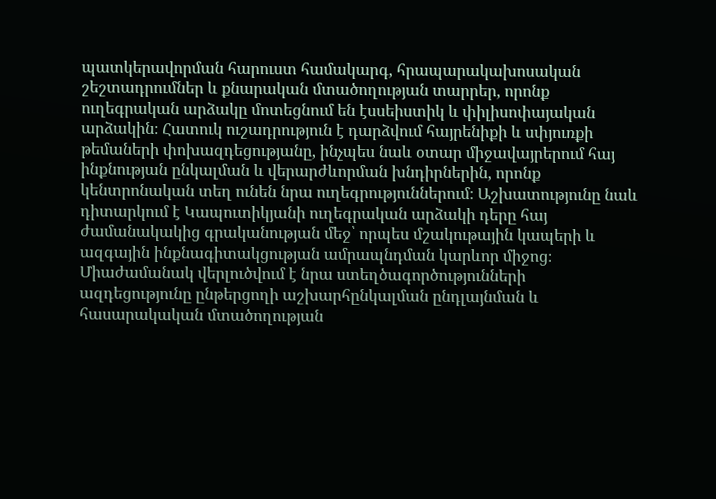պատկերավորման հարուստ համակարգ, հրապարակախոսական շեշտադրումներ և քնարական մտածողության տարրեր, որոնք ուղեգրական արձակը մոտեցնում են էսսեիստիկ և փիլիսոփայական արձակին։ Հատուկ ուշադրություն է դարձվում հայրենիքի և սփյուռքի թեմաների փոխազդեցությանը, ինչպես նաև օտար միջավայրերում հայ ինքնության ընկալման և վերարժևորման խնդիրներին, որոնք կենտրոնական տեղ ունեն նրա ուղեգրություններում։ Աշխատությունը նաև դիտարկում է Կապուտիկյանի ուղեգրական արձակի դերը հայ ժամանակակից գրականության մեջ՝ որպես մշակութային կապերի և ազգային ինքնագիտակցության ամրապնդման կարևոր միջոց։ Միաժամանակ վերլուծվում է նրա ստեղծագործությունների ազդեցությունը ընթերցողի աշխարհընկալման ընդլայնման և հասարակական մտածողության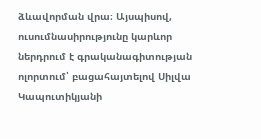ձևավորման վրա։ Այսպիսով, ուսումնասիրությունը կարևոր ներդրում է գրականագիտության ոլորտում՝ բացահայտելով Սիլվա Կապուտիկյանի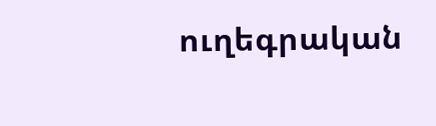ուղեգրական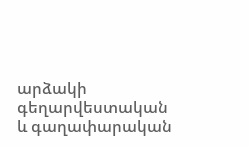արձակի գեղարվեստական և գաղափարական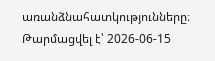առանձնահատկությունները։
Թարմացվել է՝ 2026-06-15